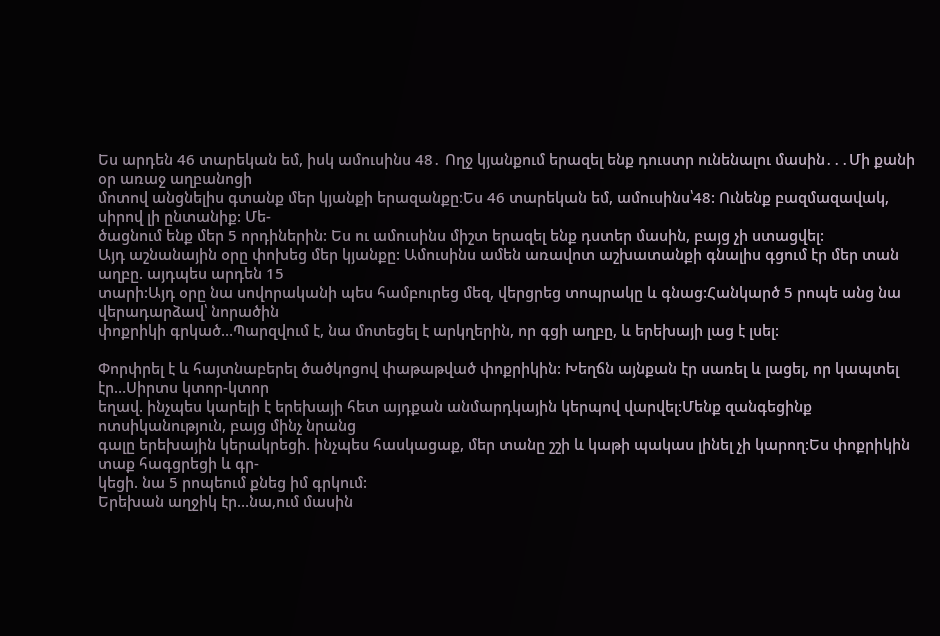Ես արդեն 46 տարեկան եմ, իսկ ամուսինս 48․ Ողջ կյանքում երազել ենք դուստր ունենալու մասին․․․Մի քանի օր առաջ աղբանոցի
մոտով անցնելիս գտանք մեր կյանքի երազանքը։Ես 46 տարեկան եմ, ամուսինս՝48: Ունենք բազմազավակ, սիրով լի ընտանիք: Մե-
ծացնում ենք մեր 5 որդիներին: Ես ու ամուսինս միշտ երազել ենք դստեր մասին, բայց չի ստացվել:
Այդ աշնանային օրը փոխեց մեր կյանքը: Ամուսինս ամեն առավոտ աշխատանքի գնալիս գցում էր մեր տան աղբը. այդպես արդեն 15
տարի:Այդ օրը նա սովորականի պես համբուրեց մեզ, վերցրեց տոպրակը և գնաց:Հանկարծ 5 րոպե անց նա վերադարձավ՝ նորածին
փոքրիկի գրկած…Պարզվում է, նա մոտեցել է արկղերին, որ գցի աղբը, և երեխայի լաց է լսել:

Փորփրել է և հայտնաբերել ծածկոցով փաթաթված փոքրիկին: Խեղճն այնքան էր սառել և լացել, որ կապտել էր…Սիրտս կտոր-կտոր
եղավ. ինչպես կարելի է երեխայի հետ այդքան անմարդկային կերպով վարվել:Մենք զանգեցինք ոտսիկանություն, բայց մինչ նրանց
գալը երեխային կերակրեցի. ինչպես հասկացաք, մեր տանը շշի և կաթի պակաս լինել չի կարող:Ես փոքրիկին տաք հագցրեցի և գր-
կեցի. նա 5 րոպեում քնեց իմ գրկում:
Երեխան աղջիկ էր…նա,ում մասին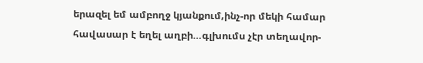երազել եմ ամբողջ կյանքում,ինչ-որ մեկի համար հավասար է եղել աղբի…գլխումս չէր տեղավոր-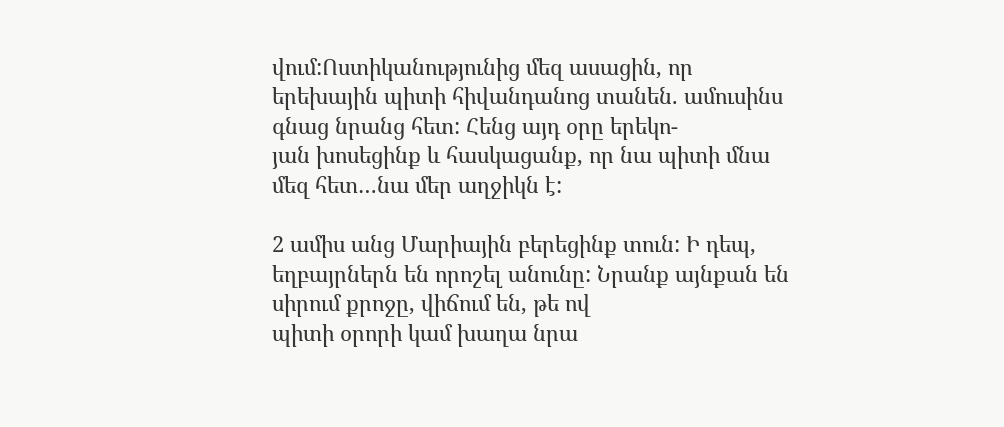վում:Ոստիկանությունից մեզ ասացին, որ երեխային պիտի հիվանդանոց տանեն. ամուսինս գնաց նրանց հետ: Հենց այդ օրը երեկո-
յան խոսեցինք և հասկացանք, որ նա պիտի մնա մեզ հետ…նա մեր աղջիկն է:

2 ամիս անց Մարիային բերեցինք տուն: Ի դեպ, եղբայրներն են որոշել անունը: Նրանք այնքան են սիրում քրոջը, վիճում են, թե ով
պիտի օրորի կամ խաղա նրա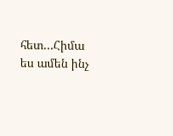հետ…Հիմա ես ամեն ինչ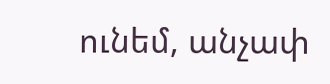ունեմ, անչափ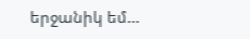երջանիկ եմ…